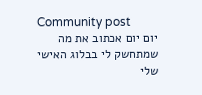Community post
יום יום אכתוב את מה שמתחשק לי בבלוג האישי שלי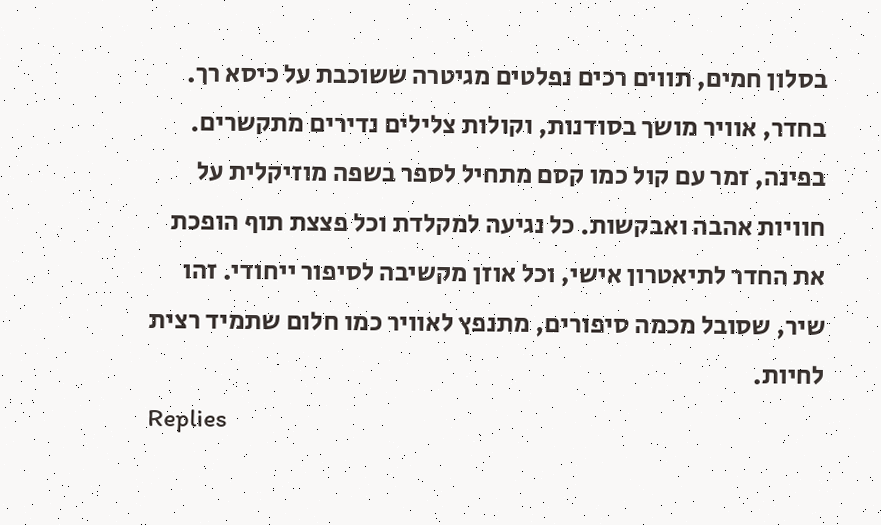בסלון חמים, תווים רכים נפלטים מגיטרה ששוכבת על כיסא רך. בחדר, אוויר מושך בסודנות, וקולות צלילים נדירים מתקשרים. בפינה, זמר עם קול כמו קסם מתחיל לספר בשפה מוזיקלית על חוויות אהבה ואבקשות. כל נגיעה למקלדת וכל פצצת תוף הופכת את החדר לתיאטרון אישי, וכל אוזן מקשיבה לסיפור ייחודי. זהו שיר, שסובל מכמה סיפורים, מתנפץ לאוויר כמו חלום שתמיד רצית לחיות.
Replies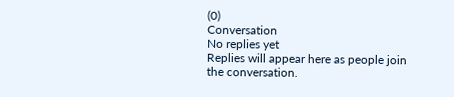(0)
Conversation
No replies yet
Replies will appear here as people join the conversation.